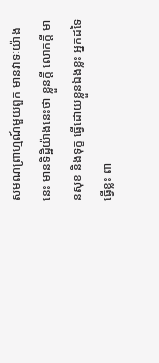សមណព្រាហ្មណ៍មួយពួក មានវាទៈយ៉ាងនេះ មានទិដ្ឋិយ៉ាងនេះថា ខ្លួនក្តី លោកក្តី មានសុខ និងទុក្ខ ធ្វើដោយខ្លួនឯងខ្លះ អ្នកដទៃធ្វើខ្លះ ពា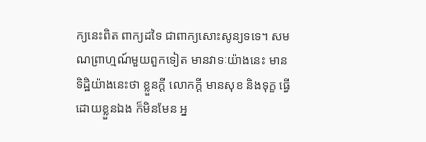ក្យនេះពិត ពាក្យដទៃ ជាពាក្យសោះសូន្យទទេ។ សមណព្រាហ្មណ៍មួយពួកទៀត មានវាទៈយ៉ាងនេះ មានទិដ្ឋិយ៉ាងនេះថា ខ្លួនក្តី លោកក្តី មានសុខ និងទុក្ខ ធ្វើដោយខ្លួនឯង ក៏មិនមែន អ្ន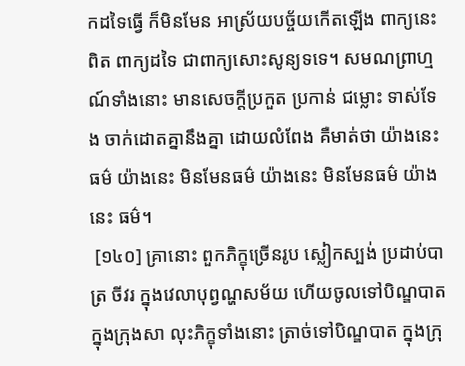កដទៃធ្វើ ក៏មិនមែន អាស្រ័យបច្ច័យកើតឡើង ពាក្យនេះពិត ពាក្យដទៃ ជាពាក្យសោះសូន្យទទេ។ សមណព្រាហ្មណ៍ទាំងនោះ មានសេចក្តីប្រកួត ប្រកាន់ ជម្លោះ ទាស់ទែង ចាក់ដោតគ្នានឹងគ្នា ដោយលំពែង គឺមាត់ថា យ៉ាងនេះ ធម៌ យ៉ាងនេះ មិនមែនធម៌ យ៉ាងនេះ មិនមែនធម៌ យ៉ាងនេះ ធម៌។
 [១៤០] គ្រានោះ ពួកភិក្ខុច្រើនរូប ស្លៀកស្បង់ ប្រដាប់បាត្រ ចីវរ ក្នុងវេលាបុព្វណ្ហសម័យ ហើយចូលទៅបិណ្ឌបាត ក្នុងក្រុងសា លុះភិក្ខុទាំងនោះ ត្រាច់ទៅបិណ្ឌបាត ក្នុងក្រុ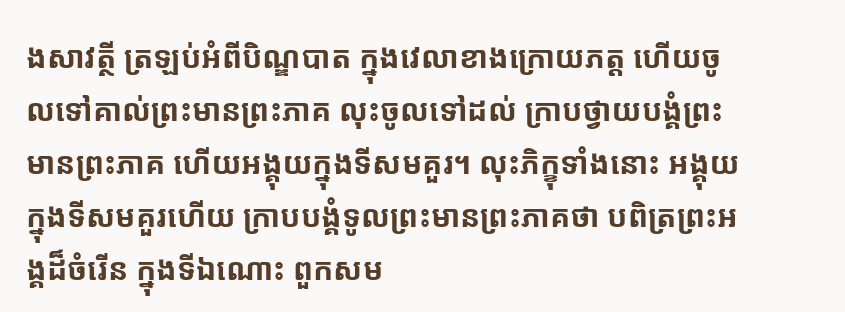ងសាវត្ថី ត្រឡប់អំពីបិណ្ឌបាត ក្នុងវេលាខាងក្រោយភត្ត ហើយចូលទៅគាល់ព្រះមានព្រះភាគ លុះចូលទៅដល់ ក្រាបថ្វាយបង្គំព្រះមានព្រះភាគ ហើយអង្គុយក្នុងទីសមគួរ។ លុះភិក្ខុទាំងនោះ អង្គុយក្នុងទីសមគួរហើយ ក្រាបបង្គំទូលព្រះមានព្រះភាគថា បពិត្រព្រះអង្គដ៏ចំរើន ក្នុងទីឯណោះ ពួកសម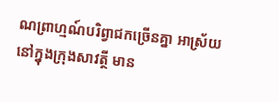ណព្រាហ្មណ៍បរិព្វាជកច្រើនគ្នា អាស្រ័យនៅក្នុងក្រុងសាវត្ថី មាន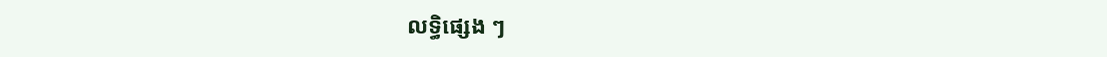លទ្ធិផ្សេង ៗ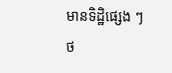មានទិដ្ឋិផ្សេង ៗ
ថ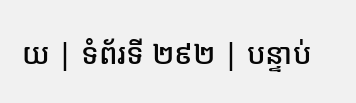យ | ទំព័រទី ២៩២ | បន្ទាប់